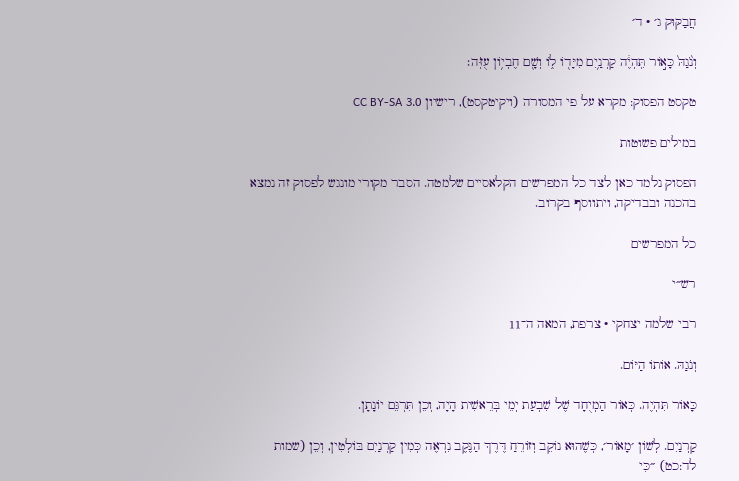חֲבַקּוּק ג׳ · ד׳

וְנֹ֙גַהּ֙ כָּא֣וֹר תִּֽהְיֶ֔ה קַרְנַ֥יִם מִיָּד֖וֹ ל֑וֹ וְשָׁ֖ם חֶבְי֥וֹן עֻזֹּֽה׃

טקסט הפסוק: מקרא על פי המסורה (ויקיטקסט), רישיון CC BY-SA 3.0

במילים פשוטות

הפסוק נלמד כאן לצד כל המפרשים הקלאסיים שלמטה. הסבר מקורי מונגש לפסוק זה נמצא בהכנה ובבדיקה, ויתווסף בקרוב.

כל המפרשים

רש״י

רבי שלמה יצחקי · צרפת, המאה ה־11

וְנֹגַהּ. אוֹתוֹ הַיּוֹם.

כָּאוֹר תִּהְיֶה. כְּאוֹר הַמְיֻחָד שֶׁל שִׁבְעַת יְמֵי בְּרֵאשִׁית הָיָה, וְכֵן תִּרְגֵּם יוֹנָתָן.

קַרְנַיִם. לְשׁוֹן ׳מָאוֹר׳, כְּשֶׁהוּא נוֹקֵב וְזוֹרֵחַ דֶּרֶךְ הַנֶּקֶב נִרְאֶה כְּמִין קַרְנַיִם בּוֹלְטִין, וְכֵן (שמות לד:כט) ״כִּי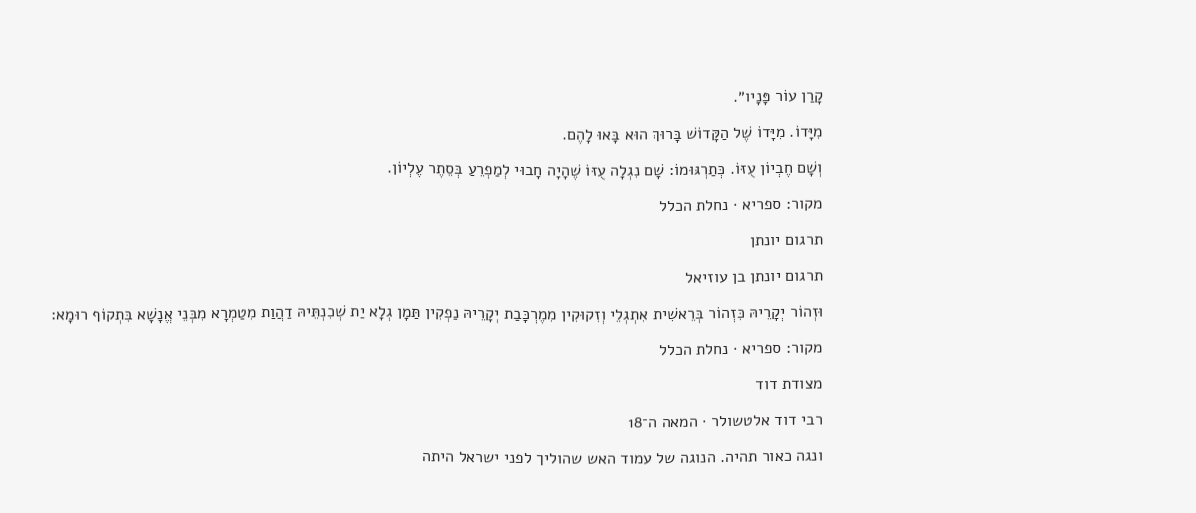קָרַן עוֹר פָּנָיו״.

מִיָּדוֹ. מִיָּדוֹ שֶׁל הַקָּדוֹשׁ בָּרוּךְ הוּא בָּאוּ לָהֶם.

וְשָׁם חֶבְיוֹן עֻזּוֹ. כְּתַרְגּוּמוֹ: שָׁם נִגְלָה עֻזּוֹ שֶׁהָיָה חָבוּי לְמַפְרֵעַ בְּסֵתֶר עֶלְיוֹן.

מקור: ספריא · נחלת הכלל

תרגום יונתן

תרגום יונתן בן עוזיאל

וּזְהוֹר יְקָרֵיהּ כִּזְהוֹר בְּרֵאשִׁית אִתְגְלֵי וְזִקוּקִין מִמֶרְכָּבַת יְקָרֵיהּ נַפְקִין תַּמָן גְלָא יַת שְׁכִנְתֵּיהּ דַהֲוַת מִטַמְרָא מִבְּנֵי אֱנָשָׁא בִּתְקוֹף רוּמָא:

מקור: ספריא · נחלת הכלל

מצודת דוד

רבי דוד אלטשולר · המאה ה־18

ונגה כאור תהיה. הנוגה של עמוד האש שהוליך לפני ישראל היתה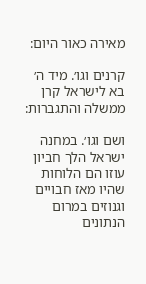מאירה כאור היום:

קרנים וגו׳. מיד ה׳ בא לישראל קרן ממשלה והתגברות:

ושם וגו׳. במחנה ישראל הלך חביון עוזו הם הלוחות שהיו מאז חבויים וגנוזים במרום הנתונים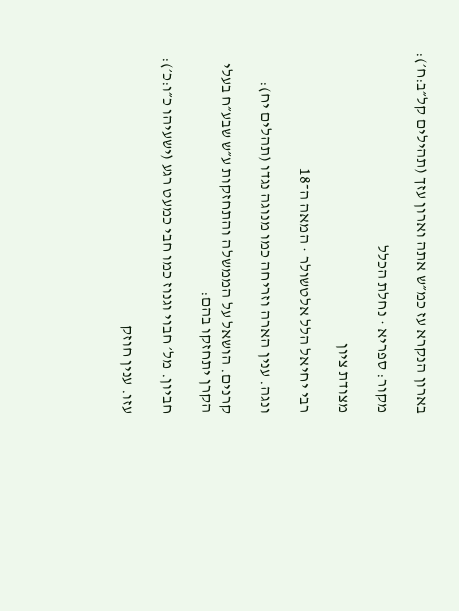בארון הנקרא עז כמ״ש אתה וארון עזך (תהילים קל״ב:ח׳):

מקור: ספריא · נחלת הכלל

מצודת ציון

רבי יחיאל הלל אלטשולר · המאה ה־18

ונגה. ענין הארה וזריחה כמו מנוגה נגדו (תהלים יח):

קרנים. הושאל על הממשלה והתחזקות ע״ש שבע״ח בעלי הקרן יתחזקו בהם:

חביון. מל׳ חבוי וגנוז כמו חבי כמעט רגע (ישעיהו כ״ו:כ׳):

עזו. ענין חוזק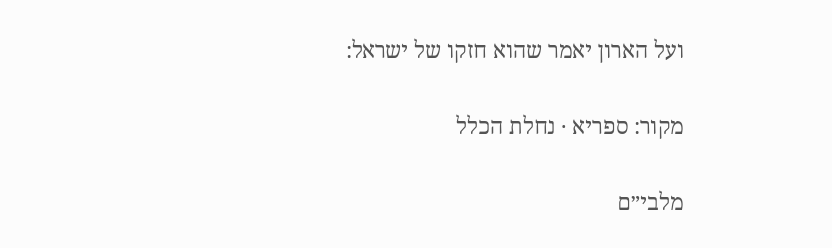ועל הארון יאמר שהוא חזקו של ישראל:

מקור: ספריא · נחלת הכלל

מלבי״ם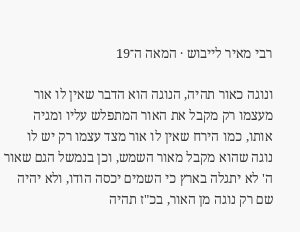רבי מאיר לייבוש · המאה ה־19

ונוגה כאור תהיה, הנוגה הוא הדבר שאין לו אור מעצמו רק מקבל את האור המתפלש עליו ומגיה אותו, כמו הירח שאין לו אור מצד עצמו רק יש לו נוגה שהוא מקבל מאור השמש, וכן בנמשל הגם שאור ה' לא יתגלה בארץ כי השמים יכסה הודו, ולא יהיה שם רק נוגה מן האור, בכ"ז תהיה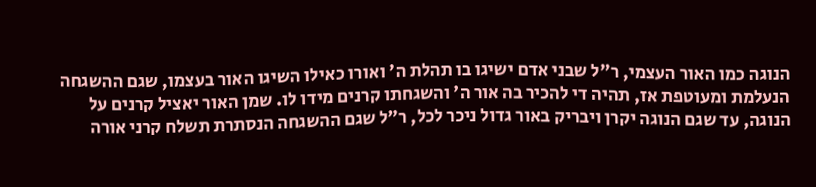הנוגה כמו האור העצמי, ר"ל שבני אדם ישיגו בו תהלת ה' ואורו כאילו השיגו האור בעצמו, שגם ההשגחה הנעלמת ומעוטפת אז, תהיה די להכיר בה אור ה' והשגחתו קרנים מידו לו. שמן האור יאציל קרנים על הנוגה, עד שגם הנוגה יקרן ויבריק באור גדול ניכר לכל, ר"ל שגם ההשגחה הנסתרת תשלח קרני אורה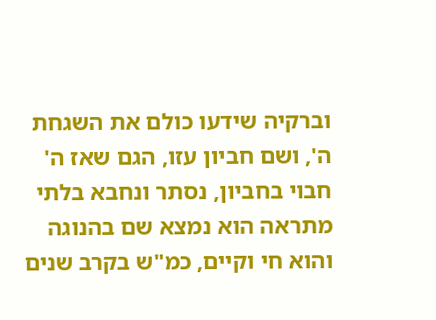וברקיה שידעו כולם את השגחת ה', ושם חביון עזו, הגם שאז ה' חבוי בחביון, נסתר ונחבא בלתי מתראה הוא נמצא שם בהנוגה והוא חי וקיים, כמ"ש בקרב שנים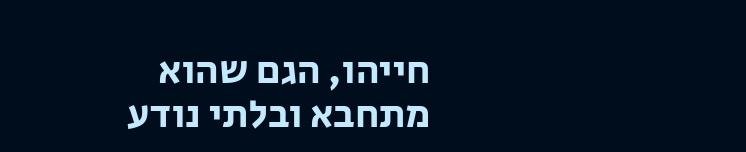חייהו, הגם שהוא מתחבא ובלתי נודע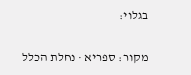בגלוי:

מקור: ספריא · נחלת הכלל